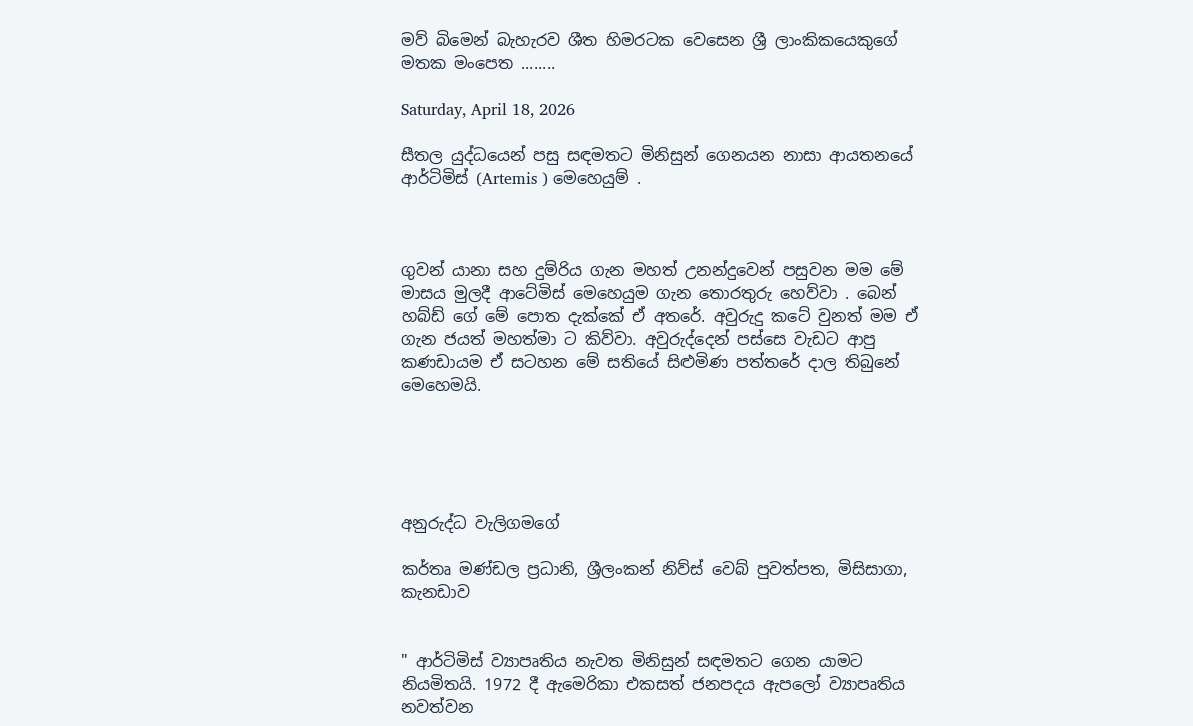මව් බිමෙන් බැහැරව ශීත හිමරටක වෙසෙන ශ්‍රී ලාංකිකයෙකුගේ මතක මංපෙත ........

Saturday, April 18, 2026

සීතල යුද්ධයෙන් පසු සඳමතට මිනිසුන් ගෙනයන නාසා ආයතනයේ ආර්ටිමිස් (Artemis ) මෙහෙයුම් .



ගුවන් යානා සහ දුම්රිය ගැන මහත් උනන්දුවෙන් පසුවන මම මේ මාසය මුලදී ආටේමිස් මෙහෙයුම ගැන තොරතුරු හෙව්වා . බෙන් හබ්ඩ් ගේ මේ පොත දැක්කේ ඒ අතරේ. අවුරුදු කටේ වුනත් මම ඒ ගැන ජයත් මහත්මා ට කිව්වා. අවුරුද්දෙන් පස්සෙ වැඩට ආපු කණඩායම ඒ සටහන මේ සතියේ සිළුමිණ පත්තරේ දාල තිබුනේ මෙහෙමයි.





අනුරුද්ධ වැලිගමගේ

කර්තෘ මණ්ඩල ප්‍රධානි, ශ්‍රීලංකන් නිව්ස් වෙබ් පුවත්පත, මිසිසාගා, කැනඩාව


" ආර්ටිමිස් ව්‍යාපෘතිය නැවත මිනිසුන් සඳමතට ගෙන යාමට නියමිතයි. 1972 දී ඇමෙරිකා එකසත් ජනපදය ඇපලෝ ව්‍යාපෘතිය නවත්වන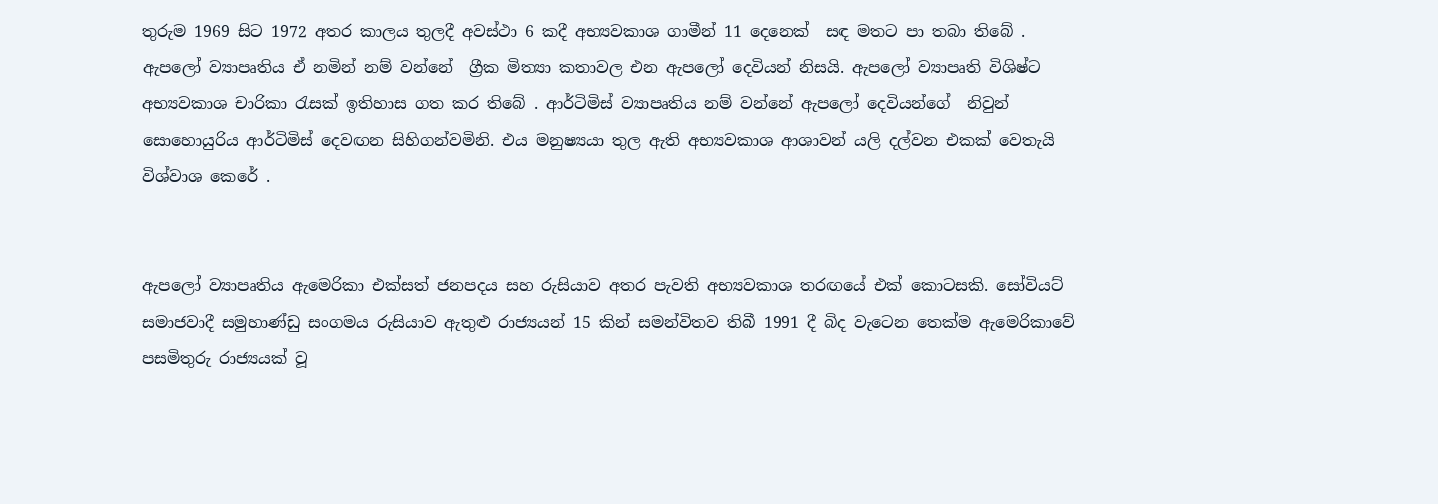තුරුම 1969 සිට 1972 අතර කාලය තුලදී අවස්ථා 6 කදී අභ්‍යවකාශ ගාමීන් 11 දෙනෙක්  සඳ මතට පා තබා තිබේ . ඇපලෝ ව්‍යාපෘතිය ඒ නමින් නම් වන්නේ  ග්‍රීක මිත්‍යා කතාවල එන ඇපලෝ දෙවියන් නිසයි. ඇපලෝ ව්‍යාපෘති විශිෂ්ට අභ්‍යවකාශ චාරිකා රැසක් ඉතිහාස ගත කර තිබේ . ආර්ටිමිස් ව්‍යාපෘතිය නම් වන්නේ ඇපලෝ දෙවියන්ගේ  නිවුන් සොහොයුරිය ආර්ටිමිස් දෙවඟන සිහිගන්වමිනි. එය මනුෂ්‍යයා තුල ඇති අභ්‍යවකාශ ආශාවන් යලි දල්වන එකක් වෙතැයි විශ්වාශ කෙරේ .


ඇපලෝ ව්‍යාපෘතිය ඇමෙරිකා එක්සත් ජනපදය සහ රුසියාව අතර පැවති අභ්‍යවකාශ තරඟයේ එක් කොටසකි. සෝවියට් සමාජවාදී සමුහාණ්ඩු සංගමය රුසියාව ඇතුළු රාජ්‍යයන් 15 කින් සමන්විතව තිබී 1991 දී බිද වැටෙන තෙක්ම ඇමෙරිකාවේ පසමිතුරු රාජ්‍යයක් වූ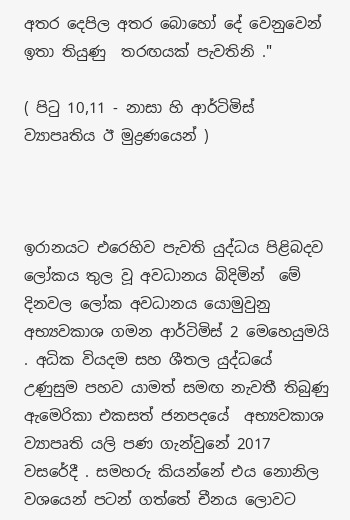අතර දෙපිල අතර බොහෝ දේ වෙනුවෙන් ඉතා තියුණු  තරඟයක් පැවතිනි ."

( පිටු 10,11 - නාසා හි ආර්ටිමිස් ව්‍යාපෘතිය ඊ මුද්‍රණයෙන් )



ඉරානයට එරෙහිව පැවති යුද්ධය පිළිබදව ලෝකය තුල වූ අවධානය බිදිමින්  මේ දිනවල ලෝක අවධානය යොමුවුනු අභ්‍යවකාශ ගමන ආර්ටිමිස් 2 මෙහෙයුමයි . අධික වියදම සහ ශීතල යුද්ධයේ උණුසුම පහව යාමත් සමඟ නැවතී තිබුණු ඇමෙරිකා එකසත් ජනපදයේ  අභ්‍යවකාශ ව්‍යාපෘති යලි පණ ගැන්වුනේ 2017 වසරේදී . සමහරු කියන්නේ එය නොනිල වශයෙන් පටන් ගත්තේ චීනය ලොවට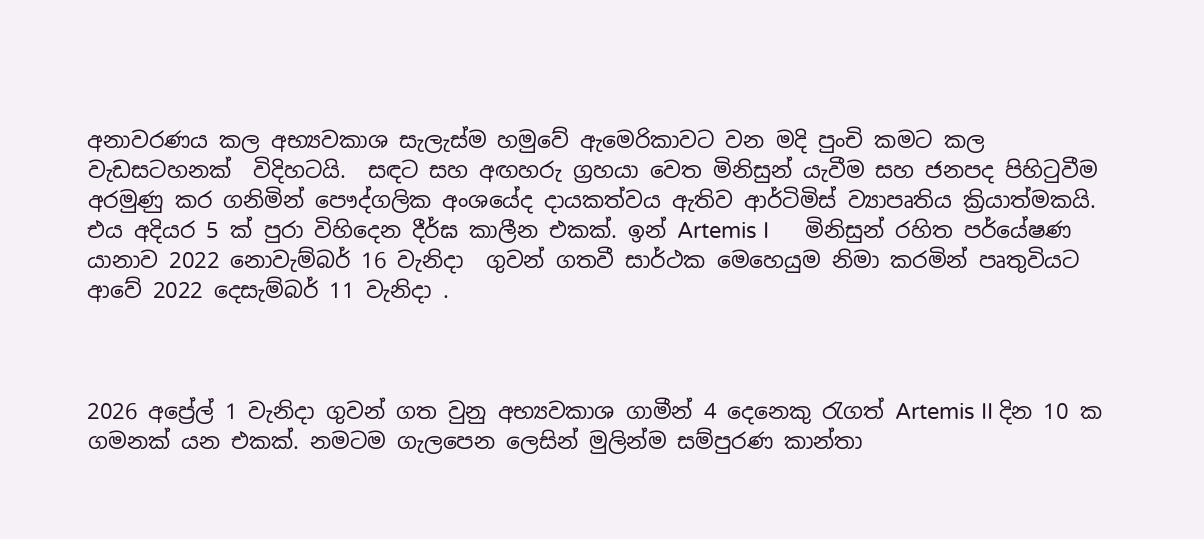අනාවරණය කල අභ්‍යවකාශ සැලැස්ම හමුවේ ඇමෙරිකාවට වන මදි පුංචි කමට කල වැඩසටහනක්  විදිහටයි.  සඳට සහ අඟහරු ග්‍රහයා වෙත මිනිසුන් යැවීම සහ ජනපද පිහිටුවීම අරමුණු කර ගනිමින් පෞද්ගලික අංශයේද දායකත්වය ඇතිව ආර්ටිමිස් ව්‍යාපෘතිය ක්‍රියාත්මකයි. එය අදියර 5 ක් පුරා විහිදෙන දීර්ඝ කාලීන එකක්. ඉන් Artemis I      මිනිසුන් රහිත පර්යේෂණ යානාව 2022 නොවැම්බර් 16 වැනිදා  ගුවන් ගතවී සාර්ථක මෙහෙයුම නිමා කරමින් පෘතුවියට ආවේ 2022 දෙසැම්බර් 11 වැනිදා .



2026 අප්‍රේල් 1 වැනිදා ගුවන් ගත වුනු අභ්‍යවකාශ ගාමීන් 4 දෙනෙකු රැගත් Artemis II දින 10 ක ගමනක් යන එකක්. නමටම ගැලපෙන ලෙසින් මුලින්ම සම්පුරණ කාන්තා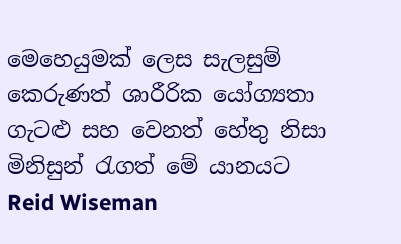මෙහෙයුමක් ලෙස සැලසුම් කෙරුණත් ශාරීරික යෝග්‍යතා ගැටළු සහ වෙනත් හේතු නිසා මිනිසුන් රැගත් මේ යානයට Reid Wiseman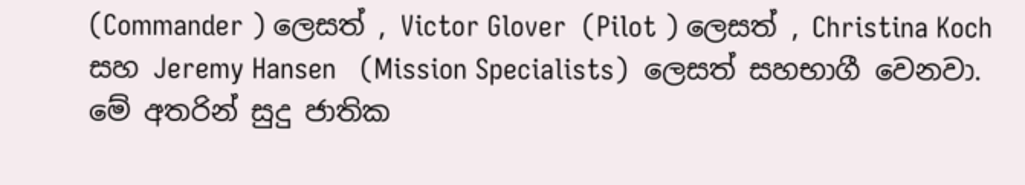(Commander ) ලෙසත් , Victor Glover  (Pilot ) ලෙසත් , Christina Koch   සහ Jeremy Hansen   (Mission Specialists)  ලෙසත් සහභාගී වෙනවා. මේ අතරින් සුදු ජාතික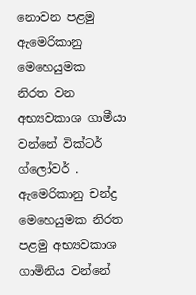නොවන පළමු ඇමෙරිකානු මෙහෙයුමක  නිරත වන අභ්‍යවකාශ ගාමීයා වන්නේ වික්ටර් ග්ලෝවර් . ඇමෙරිකානු චන්ද්‍ර මෙහෙයුමක නිරත පළමු අභ්‍යවකාශ ගාමිනිය වන්නේ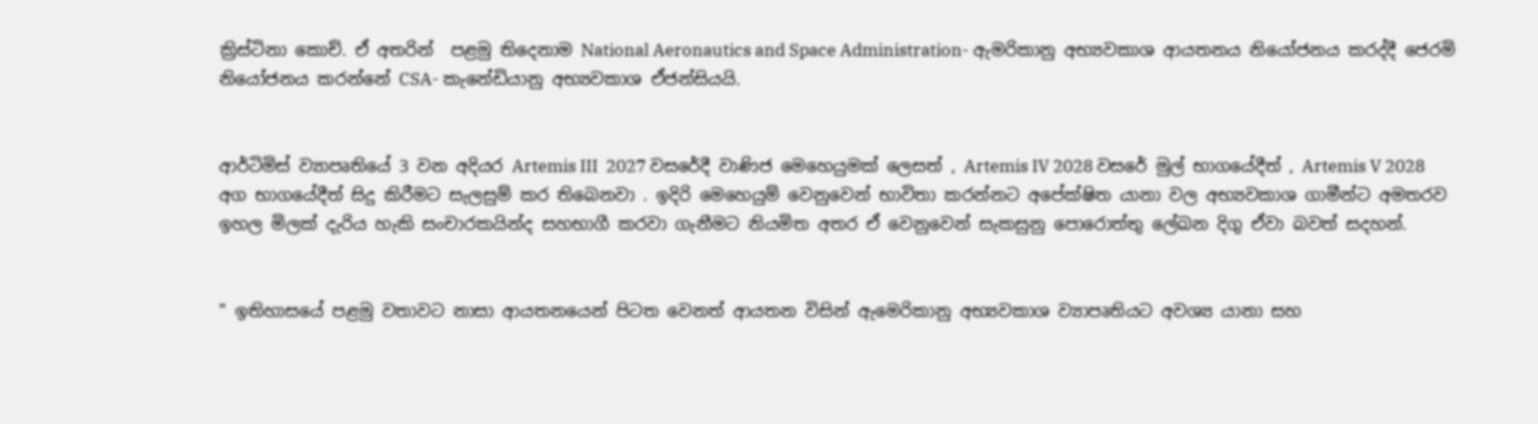ක්‍රිස්ටිනා කොච්. ඒ අතරින්  පළමු තිදෙනාම National Aeronautics and Space Administration- ඇමරිකානු අභ්‍යවකාශ ආයතනය නියෝජනය කරද්දී ජෙරමි නියෝජනය කරන්නේ CSA- කැනේඩියානු අභ්‍යවකාශ ඒජන්සියයි.


ආර්ටිමිස් ව්‍යාපෘතියේ 3 වන අදියර Artemis III  2027 වසරේදී වාණිජ මෙහෙයුමක් ලෙසත් , Artemis IV 2028 වසරේ මුල් භාගයේදීත් , Artemis V 2028 අග භාගයේදීත් සිදු කිරීමට සැලසුම් කර තිබෙනවා . ඉදිරි මෙහෙයුම් වෙනුවෙන් භාවිතා කරන්නට අපේක්ෂිත යානා වල අභ්‍යවකාශ ගාමීන්ට අමතරව ඉහල මිලක් දැරිය හැකි සංචාරකයින්ද සහභාගී කරවා ගැනීමට නියමිත අතර ඒ වෙනුවෙන් සැකසුනු පොරොත්තු ලේඛන දිගු ඒවා බවත් සදහන්.


" ඉතිහාසයේ පළමු වතාවට නාසා ආයතනයෙන් පිටත වෙනත් ආයතන විසින් ඇමෙරිකානු අභ්‍යවකාශ ව්‍යාපෘතියට අවශ්‍ය යානා සහ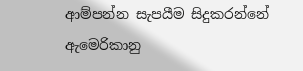ආම්පන්න සැපයීම සිදුකරන්නේ ඇමෙරිකානු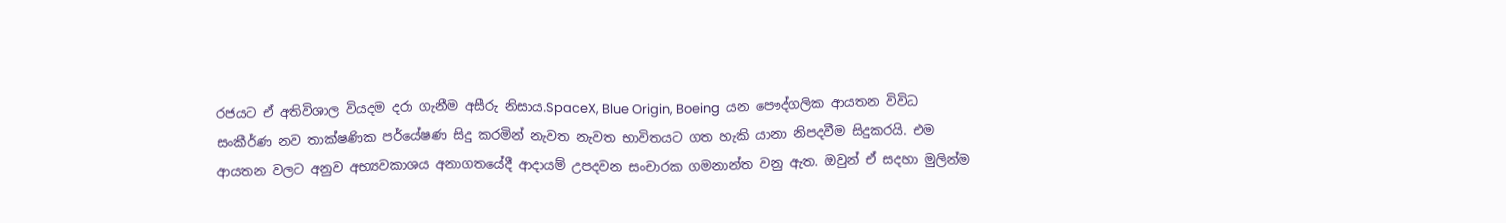රජයට ඒ අතිවිශාල වියදම දරා ගැනීම අසීරු නිසාය.SpaceX, Blue Origin, Boeing  යන පෞද්ගලික ආයතන විවිධ සංකීර්ණ නව තාක්ෂණික පර්යේෂණ සිදු කරමින් නැවත නැවත භාවිතයට ගත හැකි යානා නිපදවීම සිදුකරයි. එම ආයතන වලට අනුව අභ්‍යවකාශය අනාගතයේදී ආදායම් උපදවන සංචාරක ගමනාන්ත වනු ඇත. ඔවුන් ඒ සදහා මුලින්ම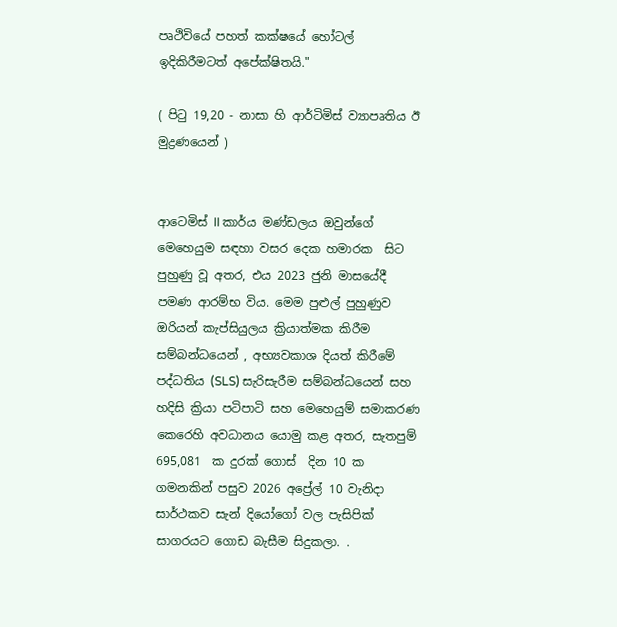පෘථිවියේ පහත් කක්ෂයේ හෝටල් ඉදිකිරීමටත් අපේක්ෂිතයි."

( පිටු 19,20 - නාසා හි ආර්ටිමිස් ව්‍යාපෘතිය ඊ මුද්‍රණයෙන් )


ආටෙමිස් II කාර්ය මණ්ඩලය ඔවුන්ගේ මෙහෙයුම සඳහා වසර දෙක හමාරක  සිට  පුහුණු වූ අතර, එය 2023 ජුනි මාසයේදී පමණ ආරම්භ විය. මෙම පුළුල් පුහුණුව ඔරියන් කැප්සියුලය ක්‍රියාත්මක කිරීම සම්බන්ධයෙන් , අභ්‍යවකාශ දියත් කිරීමේ පද්ධතිය (SLS) සැරිසැරීම සම්බන්ධයෙන් සහ හදිසි ක්‍රියා පටිපාටි සහ මෙහෙයුම් සමාකරණ කෙරෙහි අවධානය යොමු කළ අතර, සැතපුම් 695,081  ක දුරක් ගොස්  දින 10 ක ගමනකින් පසුව 2026 අප්‍රේල් 10 වැනිදා සාර්ථකව සැන් දියෝගෝ වල පැසිපික් සාගරයට ගොඩ බැසීම සිදුකලා. .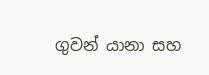ගුවන් යානා සහ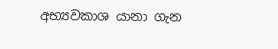අභ්‍යවකාශ යානා ගැන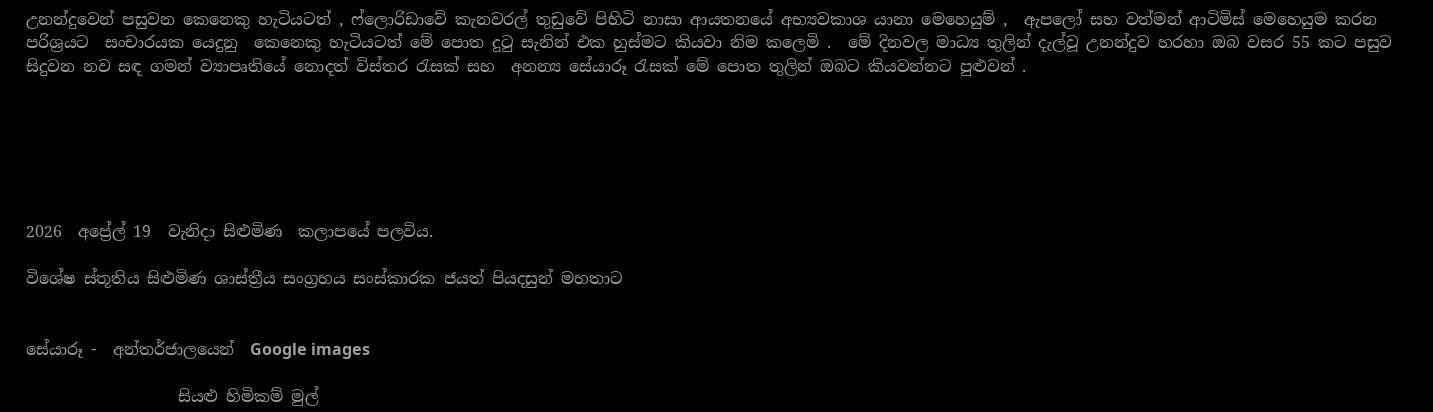උනන්දුවෙන් පසුවන කෙනෙකු හැටියටත් , ෆ්ලොරිඩාවේ කැනවරල් තුඩුවේ පිහිටි නාසා ආයතනයේ අභ්‍යවකාශ යානා මෙහෙයුම් ,  ඇපලෝ සහ වත්මන් ආටිමිස් මෙහෙයුම කරන පරිශ්‍රයට  සංචාරයක යෙදුනු  කෙනෙකු හැටියටත් මේ පොත දුටු සැනින් එක හුස්මට කියවා නිම කලෙමි .  මේ දිනවල මාධ්‍ය තුලින් දැල්වූ උනන්දුව හරහා ඔබ වසර 55 කට පසුව සිදුවන නව සඳ ගමන් ව්‍යාපෘතියේ නොදත් විස්තර රැසක් සහ  අනන්‍ය සේයාරූ රැසක් මේ පොත තුලින් ඔබට කියවන්නට පුළුවන් .






2026  අප්‍රේල් 19  වැනිදා සිළුමිණ  කලාපයේ පලවිය.

විශේෂ ස්තූතිය සිළුමිණ ශාස්ත්‍රීය සංග්‍රහය සංස්කාරක ජයත් පියදසුන් මහතාට


සේයාරූ -  අන්තර්ජාලයෙන්  Google images

                   සියළු හිමිකම් මුල්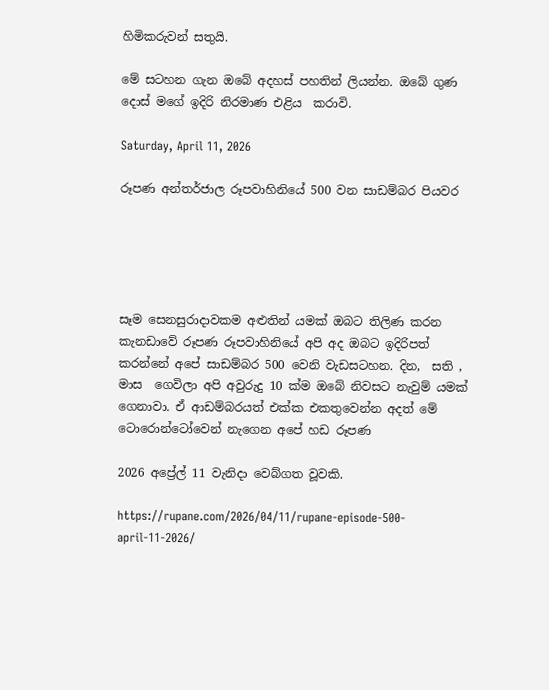හිමිකරුවන් සතුයි.

මේ සටහන ගැන ඔබේ අදහස් පහතින් ලියන්න. ඔබේ ගුණ දොස් මගේ ඉදිරි නිරමාණ එළිය  කරාවි.

Saturday, April 11, 2026

රූපණ අන්තර්ජාල රූපවාහිනියේ 500 වන සාඩම්බර පියවර





සෑම සෙනසුරාදාවකම අළුතින් යමක් ඔබට තිලිණ කරන කැනඩාවේ රූපණ රූපවාහිනියේ අපි අද ඔබට ඉදිරිපත් කරන්නේ අපේ සාඩම්බර 500 වෙනි වැඩසටහන. දින,  සති , මාස  ගෙවිලා අපි අවුරුදු 10 ක්ම ඔබේ නිවසට නැවුම් යමක් ගෙනාවා. ඒ ආඩම්බරයත් එක්ක එකතුවෙන්න අදත් මේ ටොරොන්ටෝවෙන් නැගෙන අපේ හඩ රූපණ

2026 අප්‍රේල් 11 වැනිදා වෙබ්ගත වූවකි.

https://rupane.com/2026/04/11/rupane-episode-500-april-11-2026/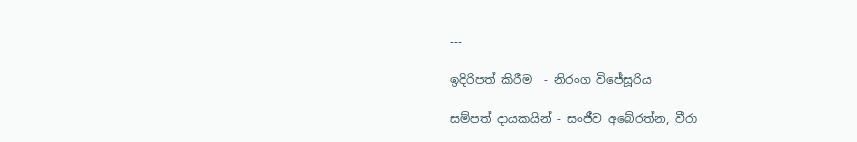---

ඉදිරිපත් කිරීම  - නිරංග විජේසූරිය

සම්පත් දායකයින් - සංජීව අබේරත්න, වීරා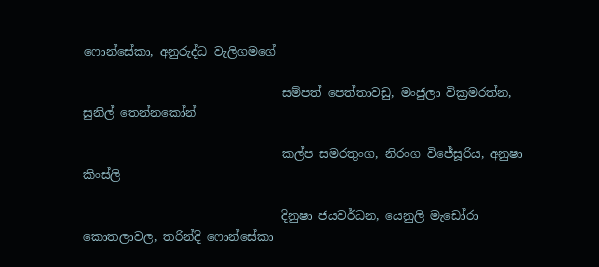ෆොන්සේකා, අනුරුද්ධ වැලිගමගේ

                                 සම්පත් පෙත්තාවඩු, මංජුලා වික්‍රමරත්න, සුනිල් තෙන්නකෝන්

                                 කල්ප සමරතුංග, නිරංග විජේසූරිය, අනුෂා කිංස්ලි

                                 දිනුෂා ජයවර්ධන, යෙනුලි මැඩෝරා  කොතලාවල, තරින්දි ෆොන්සේකා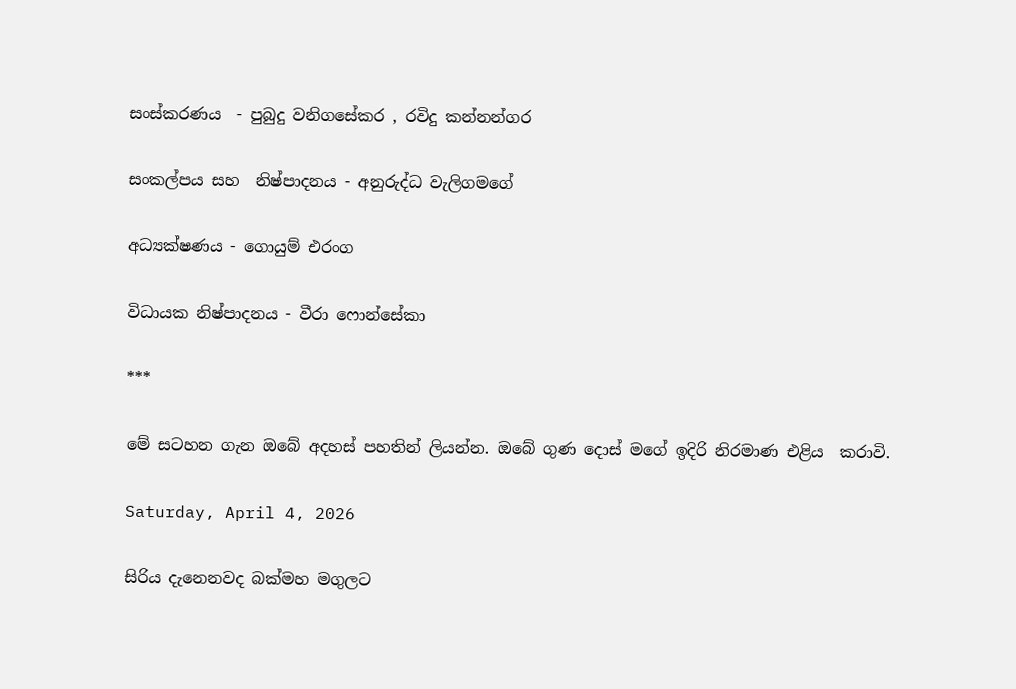සංස්කරණය  - පුබුදු වනිගසේකර , රවිදු කන්නන්ගර

සංකල්පය සහ  නිෂ්පාදනය - අනුරුද්ධ වැලිගමගේ

අධ්‍යක්ෂණය - ගොයුම් එරංග

විධායක නිෂ්පාදනය - වීරා ෆොන්සේකා

***

මේ සටහන ගැන ඔබේ අදහස් පහතින් ලියන්න. ඔබේ ගුණ දොස් මගේ ඉදිරි නිරමාණ එළිය  කරාවි.

Saturday, April 4, 2026

සිරිය දැනෙනවද බක්මහ මගුලට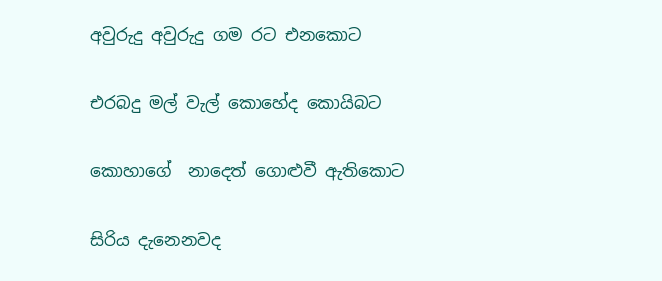අවුරුදු අවුරුදු ගම රට එනකොට

එරබදු මල් වැල් කොහේද කොයිබට

කොහාගේ  නාදෙත් ගොළුවී ඇතිකොට

සිරිය දැනෙනවද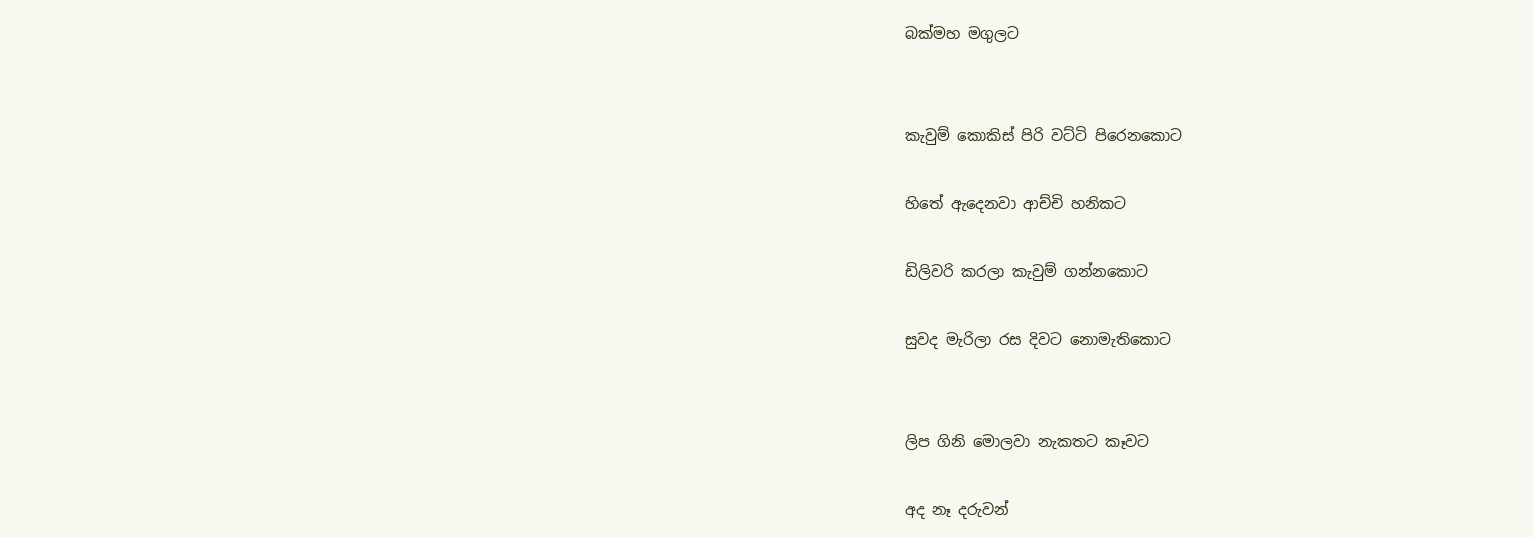බක්මහ මගුලට


කැවුම් කොකිස් පිරි වට්ටි පිරෙනකොට

හිතේ ඇදෙනවා ආච්චි හනිකට

ඩිලිවරි කරලා කැවුම් ගන්නකොට

සුවද මැරිලා රස දිවට නොමැතිකොට


ලිප ගිනි මොලවා නැකතට කෑවට

අද නෑ දරුවන්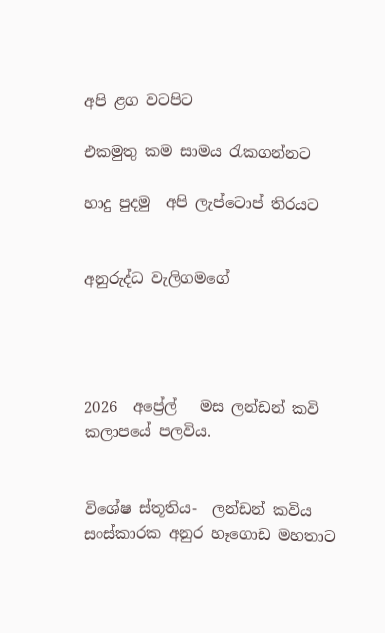අපි ළග වටපිට

එකමුතු කම සාමය රැකගන්නට

හාදු පුදමු  අපි ලැප්ටොප් තිරයට


අනුරුද්ධ වැලිගමගේ




2026  අප්‍රේල්   මස ලන්ඩන් කවි කලාපයේ පලවිය.


විශේෂ ස්තූතිය-  ලන්ඩන් කවිය සංස්කාරක අනුර හෑගොඩ මහතාට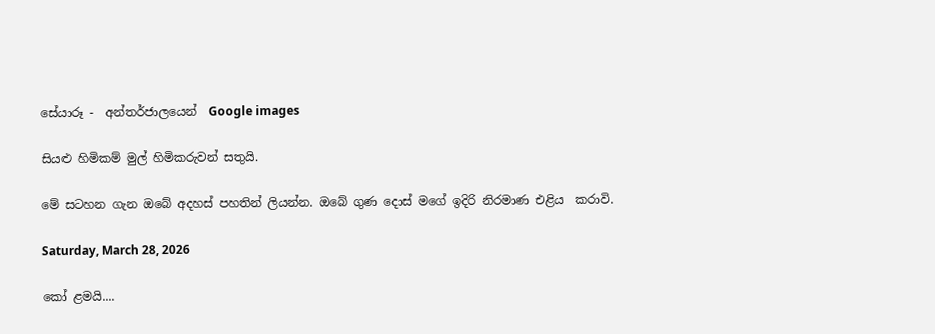සේයාරූ -  අන්තර්ජාලයෙන්  Google images

සියළු හිමිකම් මුල් හිමිකරුවන් සතුයි.

මේ සටහන ගැන ඔබේ අදහස් පහතින් ලියන්න. ඔබේ ගුණ දොස් මගේ ඉදිරි නිරමාණ එළිය  කරාවි.

Saturday, March 28, 2026

කෝ ළමයි....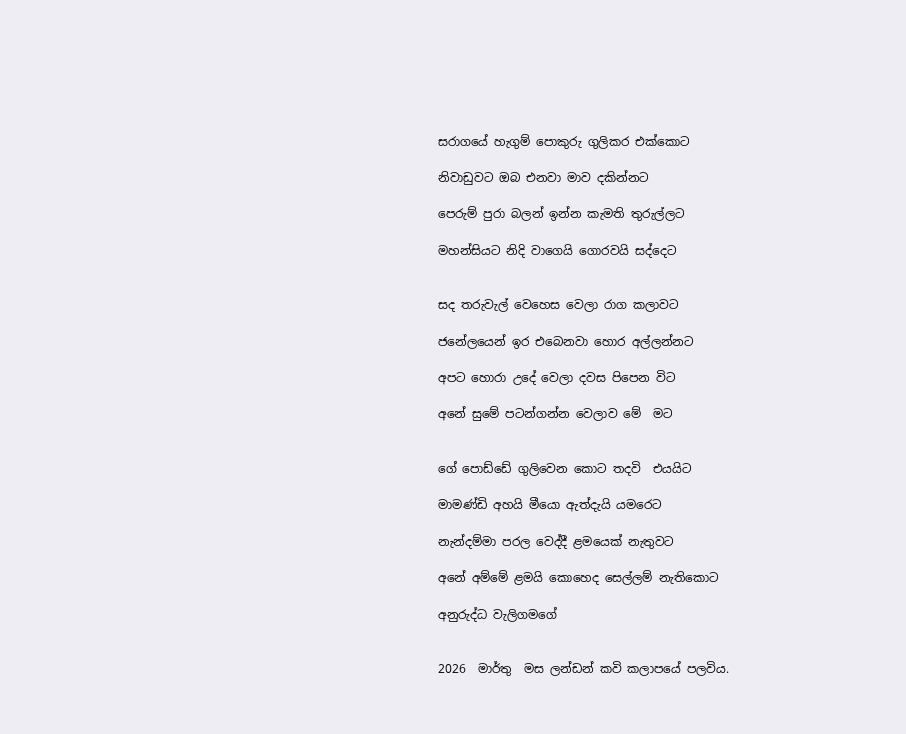සරාගයේ හැගුම් පොකුරු ගුලිකර එක්කොට

නිවාඩුවට ඔබ එනවා මාව දකින්නට

පෙරුම් පුරා බලන් ඉන්න කැමති තුරුල්ලට

මහන්සියට නිදි වාගෙයි ගොරවයි සද්දෙට


සද තරුවැල් වෙහෙස වෙලා රාග කලාවට

ජනේලයෙන් ඉර එබෙනවා හොර අල්ලන්නට

අපට හොරා උදේ වෙලා දවස පිපෙන විට

අනේ සුමේ පටන්ගන්න වෙලාව මේ  මට


ගේ පොඩ්ඩේ ගුලිවෙන කොට තදවි  එයයිට

මාමණ්ඩි අහයි මීයො ඇත්දැයි යමරෙට

නැන්දම්මා පරල වෙද්දී ළමයෙක් නැතුවට

අනේ අම්මේ ළමයි කොහෙද සෙල්ලම් නැතිකොට

අනුරුද්ධ වැලිගමගේ


2026  මාර්තු  මස ලන්ඩන් කවි කලාපයේ පලවිය.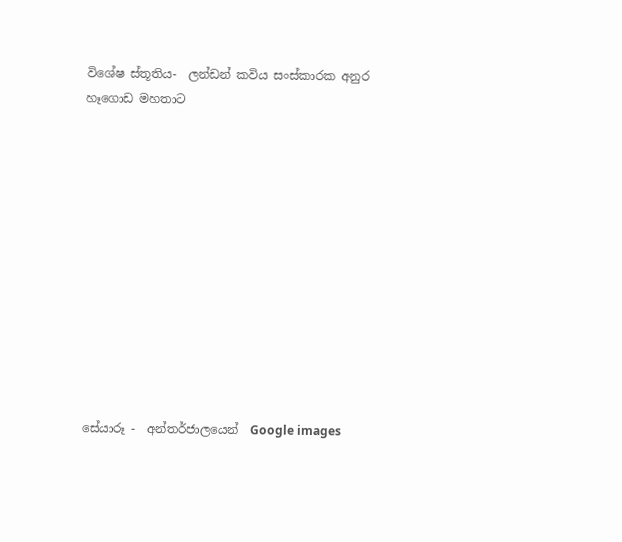විශේෂ ස්තූතිය-  ලන්ඩන් කවිය සංස්කාරක අනුර හෑගොඩ මහතාට












සේයාරූ -  අන්තර්ජාලයෙන්  Google images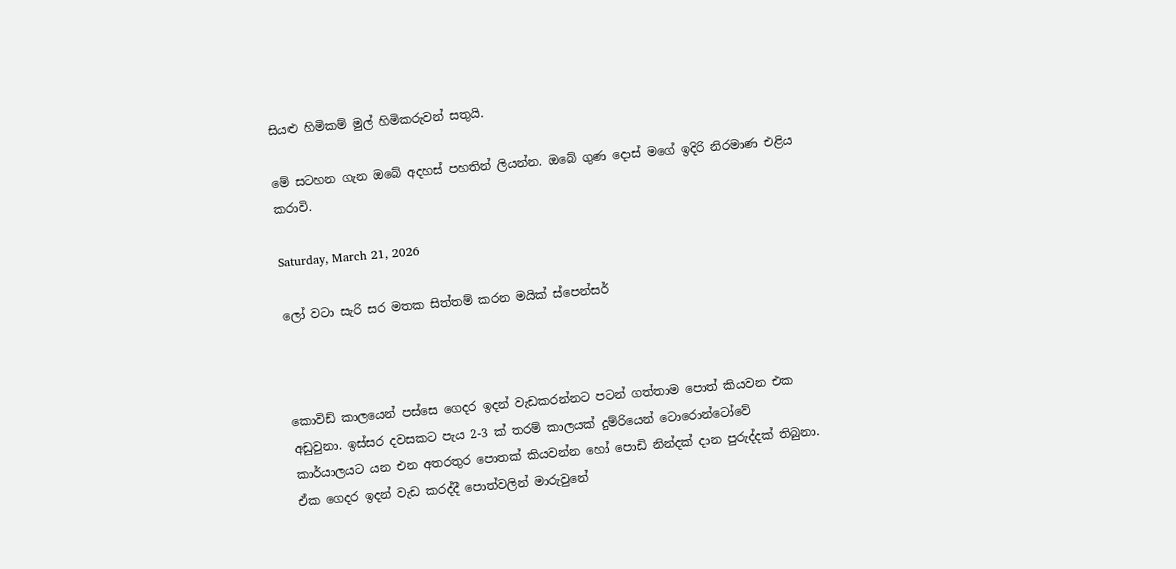සියළු හිමිකම් මුල් හිමිකරුවන් සතුයි.

මේ සටහන ගැන ඔබේ අදහස් පහතින් ලියන්න. ඔබේ ගුණ දොස් මගේ ඉදිරි නිරමාණ එළිය  කරාවි.

Saturday, March 21, 2026

ලෝ වටා සැරි සර මතක සිත්තම් කරන මයික් ස්පෙන්සර්



කොවිඩ් කාලයෙන් පස්සෙ ගෙදර ඉදන් වැඩකරන්නට පටන් ගත්තාම පොත් කියවන එක අඩුවුනා. ඉස්සර දවසකට පැය 2-3 ක් තරම් කාලයක් දුම්රියෙන් ටොරොන්ටෝවේ කාර්යාලයට යන එන අතරතුර පොතක් කියවන්න හෝ පොඩි නින්දක් දාන පුරුද්දක් තිබුනා. ඒක ගෙදර ඉදන් වැඩ කරද්දී පොත්වලින් මාරුවුනේ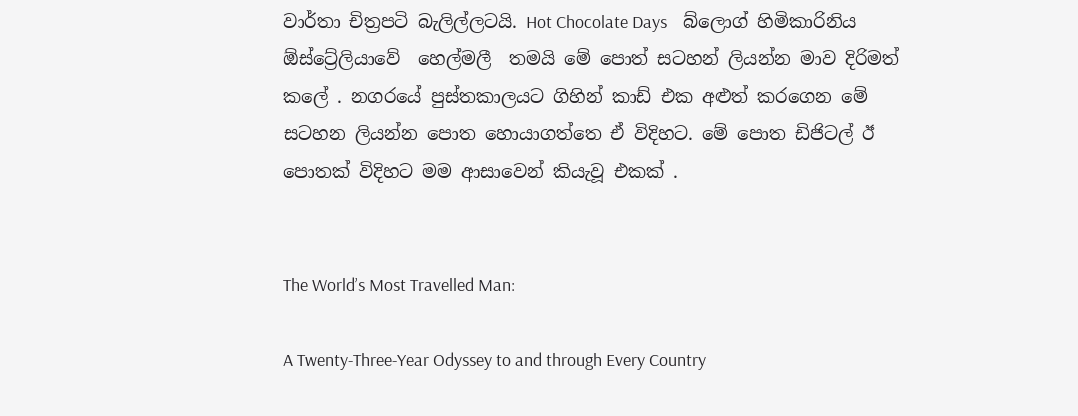වාර්තා චිත්‍රපටි බැලිල්ලටයි. Hot Chocolate Days    බ්ලොග් හිමිකාරිනිය ඕස්ට්‍රේලියාවේ  හෙල්මලී  තමයි මේ පොත් සටහන් ලියන්න මාව දිරිමත් කලේ . නගරයේ පුස්තකාලයට ගිහින් කාඩ් එක අළුත් කරගෙන මේ සටහන ලියන්න පොත හොයාගත්තෙ ඒ විදිහට. මේ පොත ඩිජිටල් ඊ පොතක් විදිහට මම ආසාවෙන් කියැවූ එකක් .


The World’s Most Travelled Man:

A Twenty-Three-Year Odyssey to and through Every Country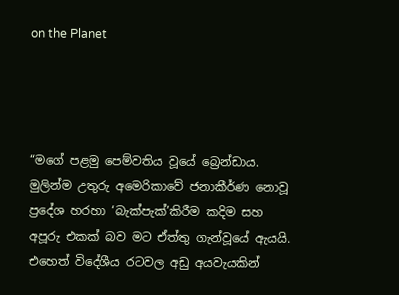on the Planet




“මගේ පළමු පෙම්වතිය වූයේ බ්‍රෙන්ඩාය. මුලින්ම උතුරු අමෙරිකාවේ ජනාකීර්ණ නොවූ ප්‍රදේශ හරහා ‘බැක්පැක්’කිරීම කදිම සහ අපූරු එකක් බව මට ඒත්තු ගැන්වූයේ ඇයයි. එහෙත් විදේශීය රටවල අඩු අයවැයකින්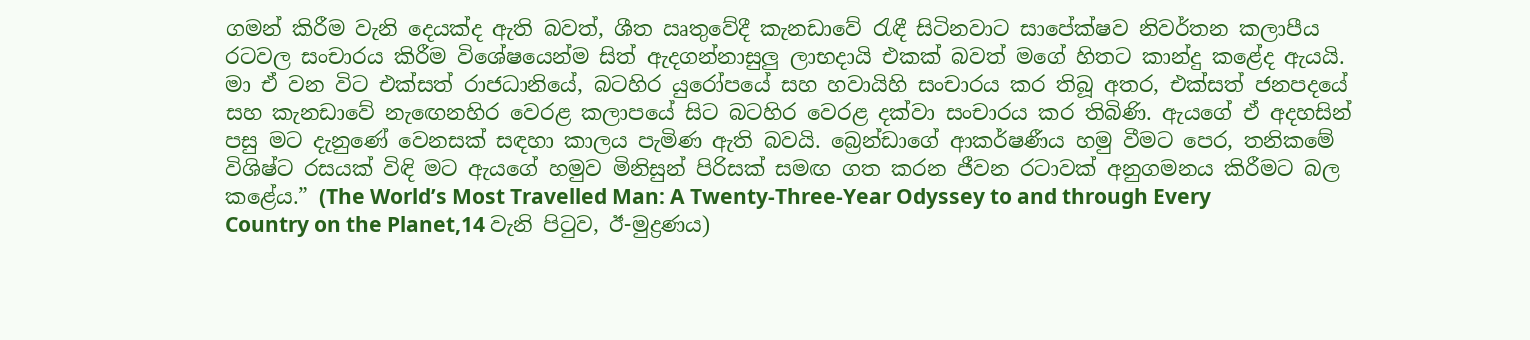ගමන් කිරීම වැනි දෙයක්ද ඇති බවත්, ශීත ඍතුවේදී කැනඩාවේ රැඳී සිටිනවාට සාපේක්ෂව නිවර්තන කලාපීය රටවල සංචාරය කිරීම විශේෂයෙන්ම සිත් ඇදගන්නාසුලු ලාභදායි එකක් බවත් මගේ හිතට කාන්දු කළේද ඇයයි. මා ඒ වන විට එක්සත් රාජධානියේ, බටහිර යුරෝපයේ සහ හවායිහි සංචාරය කර තිබූ අතර, එක්සත් ජනපදයේ සහ කැනඩාවේ නැඟෙනහිර වෙරළ කලාපයේ සිට බටහිර වෙරළ දක්වා සංචාරය කර තිබිණි. ඇයගේ ඒ අදහසින් පසු මට දැනුණේ වෙනසක් සඳහා කාලය පැමිණ ඇති බවයි. බ්‍රෙන්ඩාගේ ආකර්ෂණීය හමු වීමට පෙර, තනිකමේ විශිෂ්ට රසයක් විඳි මට ඇයගේ හමුව මිනිසුන් පිරිසක් සමඟ ගත කරන ජීවන රටාවක් අනුගමනය කිරීමට බල කළේය.” (The World’s Most Travelled Man: A Twenty-Three-Year Odyssey to and through Every Country on the Planet,14 වැනි පිටුව, ඊ-මුද්‍රණය)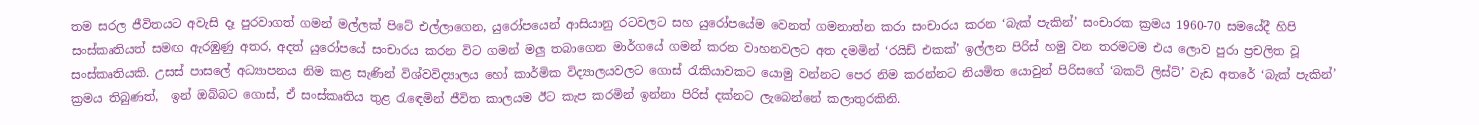තම සරල ජීවිතයට අවැසි දෑ පුරවාගත් ගමන් මල්ලක් පිටේ එල්ලාගෙන, යුරෝපයෙන් ආසියානු රටවලට සහ යුරෝපයේම වෙනත් ගමනාත්න කරා සංචාරය කරන ‘බැක් පැකින්’ සංචාරක ක්‍රමය 1960-70 සමයේදී හිපි සංස්කෘතියත් සමඟ ඇරඹුණු අතර, අදත් යුරෝපයේ සංචාරය කරන විට ගමන් මලු තබාගෙන මාර්ගයේ ගමන් කරන වාහනවලට අත දමමින් ‘රයිඩ් එකක්’ ඉල්ලන පිරිස් හමු වන තරමටම එය ලොව පුරා ප්‍රචලිත වූ සංස්කෘතියකි. උසස් පාසලේ අධ්‍යාපනය නිම කළ සැණින් විශ්වවිද්‍යාලය හෝ කාර්මික විද්‍යාලයවලට ගොස් රැකියාවකට යොමු වන්නට පෙර නිම කරන්නට නියමිත යොවුන් පිරිසගේ ‘බකට් ලිස්ට්’ වැඩ අතරේ ‘බැක් පැකින්’ ක්‍රමය තිබුණත්,  ඉන් ඔබ්බට ගොස්, ඒ සංස්කෘතිය තුළ රැඳෙමින් ජීවිත කාලයම ඊට කැප කරමින් ඉන්නා පිරිස් දක්නට ලැබෙන්නේ කලාතුරකිනි.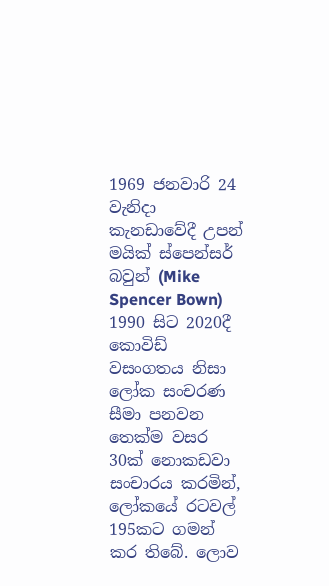1969 ජනවාරි 24 වැනිදා කැනඩාවේදී උපන් මයික් ස්පෙන්සර් බවුන් (Mike Spencer Bown) 1990 සිට 2020දී කොවිඩ් වසංගතය නිසා ලෝක සංචරණ සීමා පනවන තෙක්ම වසර 30ක් නොකඩවා සංචාරය කරමින්, ලෝකයේ රටවල් 195කට ගමන් කර තිබේ. ලොව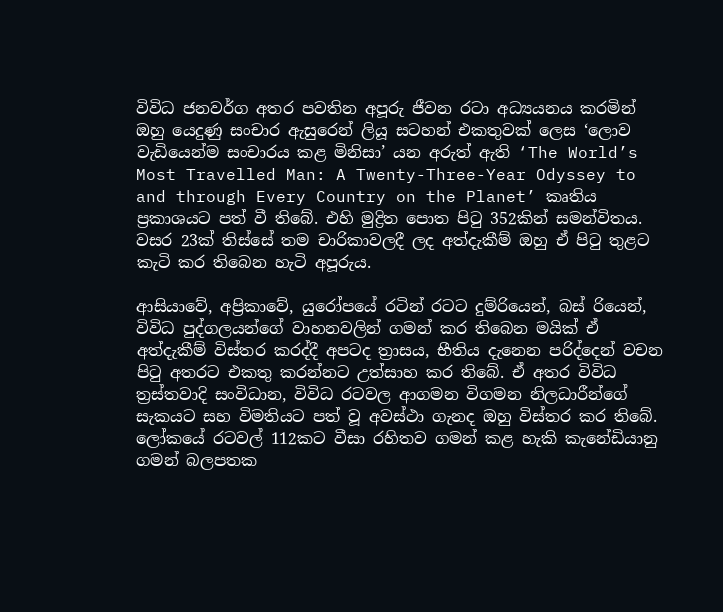විවිධ ජනවර්ග අතර පවතින අපූරු ජීවන රටා අධ්‍යයනය කරමින් ඔහු යෙදුණු සංචාර ඇසුරෙන් ලියූ සටහන් එකතුවක් ලෙස ‘ලොව වැඩියෙන්ම සංචාරය කළ මිනිසා’ යන අරුත් ඇති ‘The World’s Most Travelled Man: A Twenty-Three-Year Odyssey to and through Every Country on the Planet’ කෘතිය ප්‍රකාශයට පත් වී තිබේ. එහි මුද්‍රිත පොත පිටු 352කින් සමන්විතය. වසර 23ක් තිස්සේ තම චාරිකාවලදී ලද අත්දැකීම් ඔහු ඒ පිටු තුළට කැටි කර තිබෙන හැටි අපූරුය.

ආසියාවේ, අප්‍රිකාවේ, යුරෝපයේ රටින් රටට දුම්රියෙන්, බස් රියෙන්, විවිධ පුද්ගලයන්ගේ වාහනවලින් ගමන් කර තිබෙන මයික් ඒ අත්දැකීම් විස්තර කරද්දී අපටද ත්‍රාසය, භීතිය දැනෙන පරිද්දෙන් වචන පිටු අතරට එකතු කරන්නට උත්සාහ කර තිබේ. ඒ අතර විවිධ ත්‍රස්තවාදි සංවිධාන, විවිධ රටවල ආගමන විගමන නිලධාරීන්ගේ සැකයට සහ විමතියට පත් වූ අවස්ථා ගැනද ඔහු විස්තර කර තිබේ. ලෝකයේ රටවල් 112කට වීසා රහිතව ගමන් කළ හැකි කැනේඩියානු ගමන් බලපතක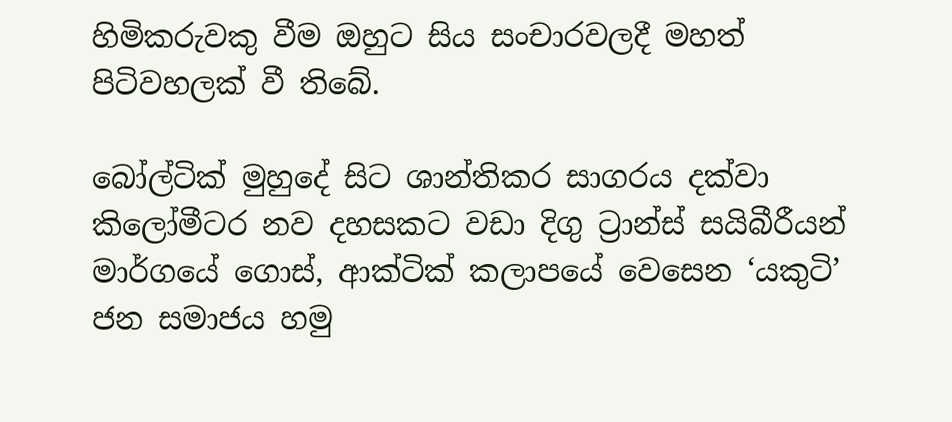හිමිකරුවකු වීම ඔහුට සිය සංචාරවලදී මහත් පිටිවහලක් වී තිබේ.

බෝල්ටික් මුහුදේ සිට ශාන්තිකර සාගරය දක්වා කිලෝමීටර නව දහසකට වඩා දිගු ට්‍රාන්ස් සයිබීරීයන් මාර්ගයේ ගොස්, ආක්ටික් කලාපයේ වෙසෙන ‘යකුටි’ ජන සමාජය හමු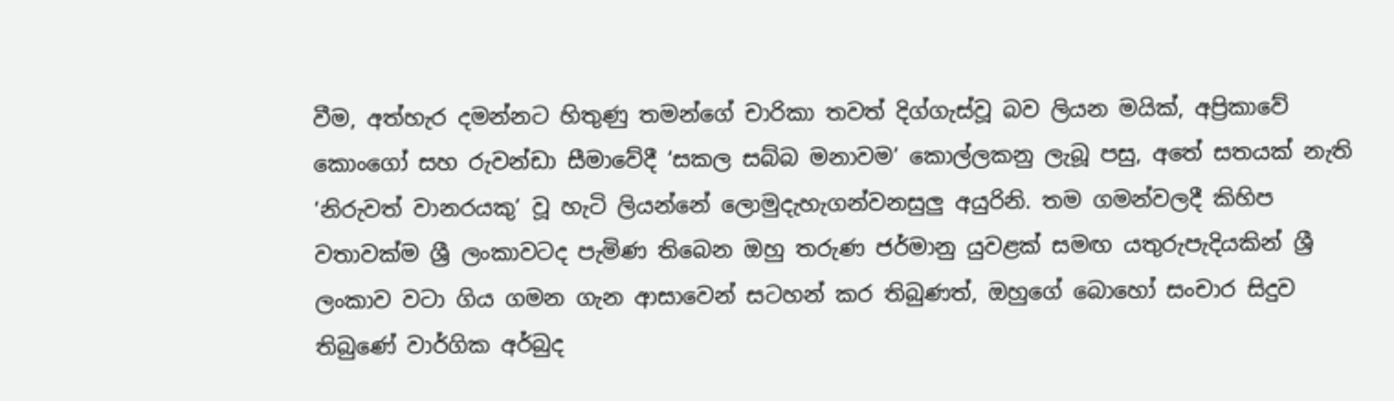වීම, අත්හැර දමන්නට හිතුණු තමන්ගේ චාරිකා තවත් දිග්ගැස්වූ බව ලියන මයික්, අප්‍රිකාවේ කොංගෝ සහ රුවන්ඩා සීමාවේදී ‘සකල සබ්බ මනාවම’ කොල්ලකනු ලැබූ පසු, අතේ සතයක් නැති ‘නිරුවත් වානරයකු’ වූ හැටි ලියන්නේ ලොමුදැහැගන්වනසුලු අයුරිනි. තම ගමන්වලදී කිහිප වතාවක්ම ශ්‍රී ලංකාවටද පැමිණ තිබෙන ඔහු තරුණ ජර්මානු යුවළක් සමඟ යතුරුපැදියකින් ශ්‍රී ලංකාව වටා ගිය ගමන ගැන ආසාවෙන් සටහන් කර තිබුණත්, ඔහුගේ බොහෝ සංචාර සිදුව තිබුණේ වාර්ගික අර්බුද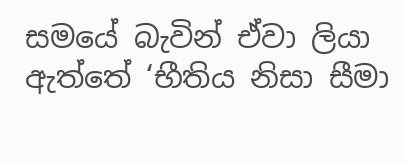සමයේ බැවින් ඒවා ලියා ඇත්තේ ‘භීතිය නිසා සීමා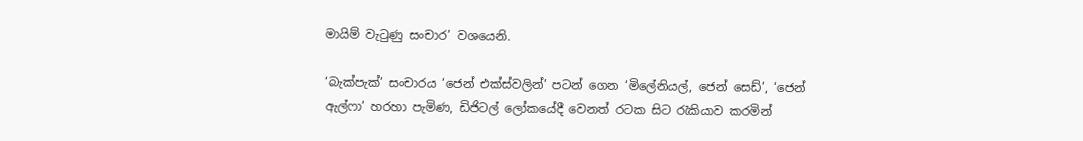මායිම් වැටුණු සංචාර’ වශයෙනි.

‘බැක්පැක්’ සංචාරය ‘ජෙන් එක්ස්වලින්’ පටන් ගෙන ‘මිලේනියල්, ජෙන් සෙඩ්’, ‘ජෙන් ඇල්ෆා’ හරහා පැමිණ, ඩිජිටල් ලෝකයේදී වෙනත් රටක සිට රැකියාව කරමින්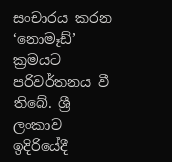සංචාරය කරන ‘නොමෑඩ්’ ක්‍රමයට පරිවර්තනය වී තිබේ. ශ්‍රී ලංකාව ඉදිරියේදී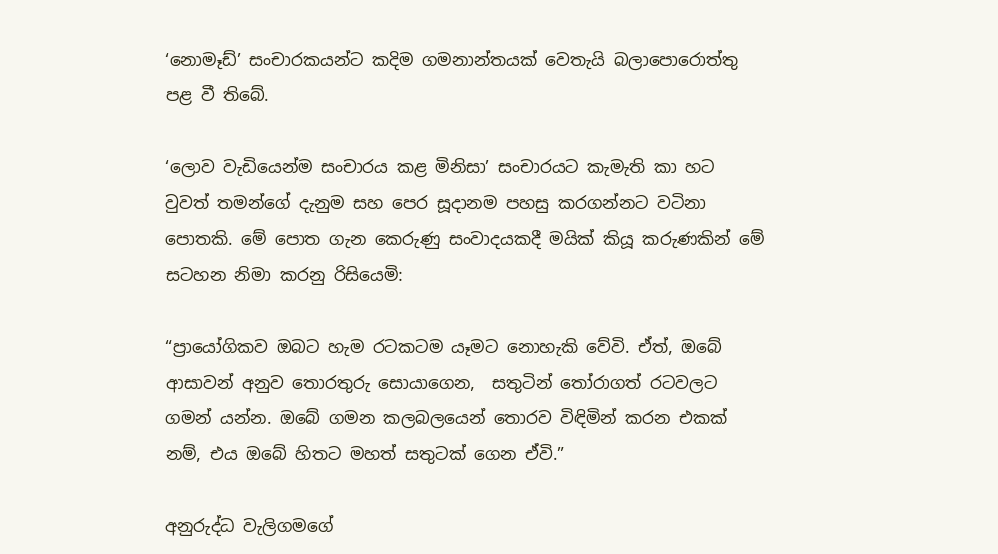‘නොමෑඩ්’ සංචාරකයන්ට කදිම ගමනාන්තයක් වෙතැයි බලාපොරොත්තු පළ වී තිබේ.

‘ලොව වැඩියෙන්ම සංචාරය කළ මිනිසා’ සංචාරයට කැමැති කා හට වුවත් තමන්ගේ දැනුම සහ පෙර සූදානම පහසු කරගන්නට වටිනා පොතකි. මේ පොත ගැන කෙරුණු සංවාදයකදී මයික් කියූ කරුණකින් මේ සටහන නිමා කරනු රිසියෙමි:

“ප්‍රායෝගිකව ඔබට හැම රටකටම යෑමට නොහැකි වේවි. ඒත්, ඔබේ ආසාවන් අනුව තොරතුරු සොයාගෙන,  සතුටින් තෝරාගත් රටවලට ගමන් යන්න. ඔබේ ගමන කලබලයෙන් තොරව විඳිමින් කරන එකක් නම්, එය ඔබේ හිතට මහත් සතුටක් ගෙන ඒවි.”

අනුරුද්ධ වැලිගමගේ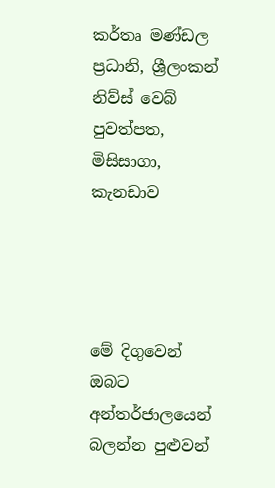කර්තෘ මණ්ඩල ප්‍රධානි, ශ්‍රීලංකන් නිව්ස් වෙබ් පුවත්පත, මිසිසාගා, කැනඩාව




මේ දිගුවෙන් ඔබට අන්තර්ජාලයෙන් බලන්න පුළුවන්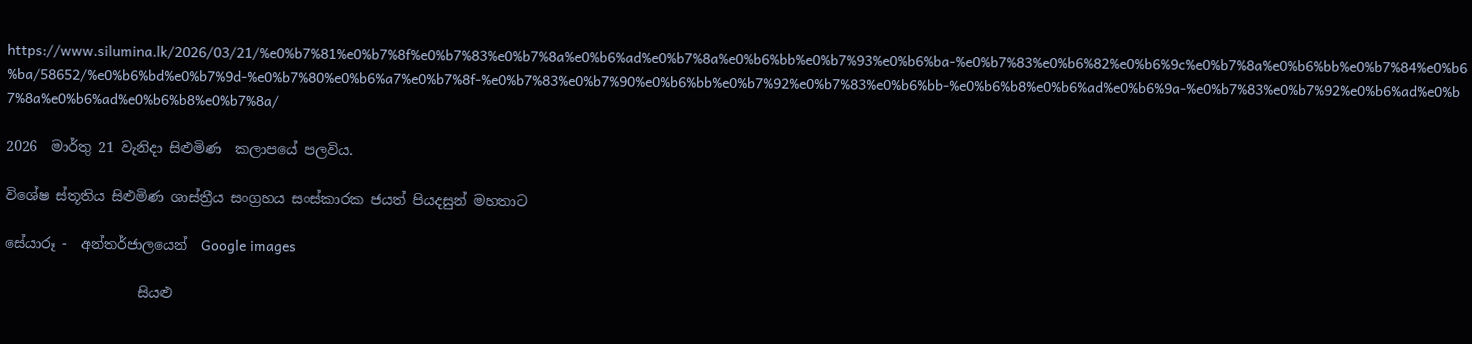https://www.silumina.lk/2026/03/21/%e0%b7%81%e0%b7%8f%e0%b7%83%e0%b7%8a%e0%b6%ad%e0%b7%8a%e0%b6%bb%e0%b7%93%e0%b6%ba-%e0%b7%83%e0%b6%82%e0%b6%9c%e0%b7%8a%e0%b6%bb%e0%b7%84%e0%b6%ba/58652/%e0%b6%bd%e0%b7%9d-%e0%b7%80%e0%b6%a7%e0%b7%8f-%e0%b7%83%e0%b7%90%e0%b6%bb%e0%b7%92%e0%b7%83%e0%b6%bb-%e0%b6%b8%e0%b6%ad%e0%b6%9a-%e0%b7%83%e0%b7%92%e0%b6%ad%e0%b7%8a%e0%b6%ad%e0%b6%b8%e0%b7%8a/

2026  මාර්තු 21 වැනිදා සිළුමිණ  කලාපයේ පලවිය.

විශේෂ ස්තූතිය සිළුමිණ ශාස්ත්‍රීය සංග්‍රහය සංස්කාරක ජයත් පියදසුන් මහතාට

සේයාරූ -  අන්තර්ජාලයෙන්  Google images

                   සියළු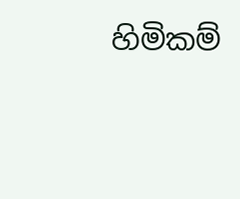හිමිකම්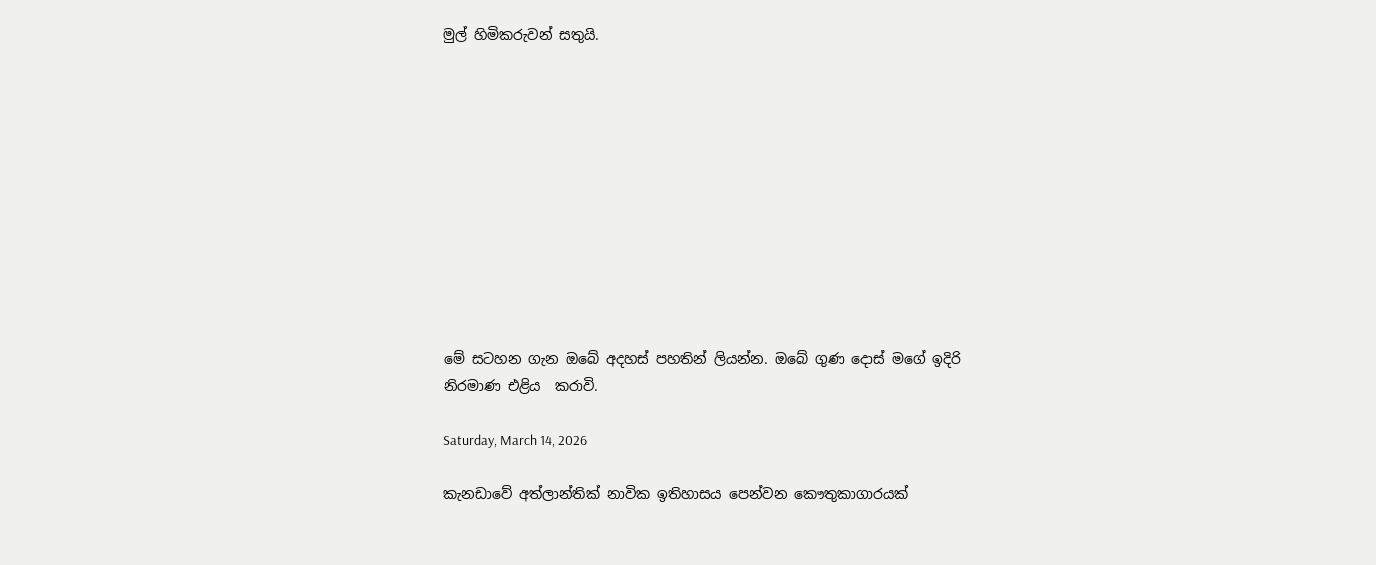මුල් හිමිකරුවන් සතුයි.











මේ සටහන ගැන ඔබේ අදහස් පහතින් ලියන්න. ඔබේ ගුණ දොස් මගේ ඉදිරි නිරමාණ එළිය  කරාවි.

Saturday, March 14, 2026

කැනඩාවේ අත්ලාන්තික් නාවික ඉතිහාසය පෙන්වන කෞතුකාගාරයක්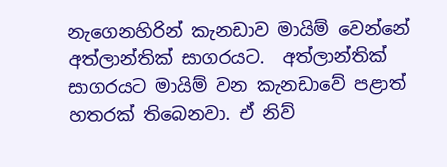නැගෙනහිරින් කැනඩාව මායිම් වෙන්නේ අත්ලාන්තික් සාගරයට.  අත්ලාන්තික් සාගරයට මායිම් වන කැනඩාවේ පළාත් හතරක් තිබෙනවා. ඒ නිව්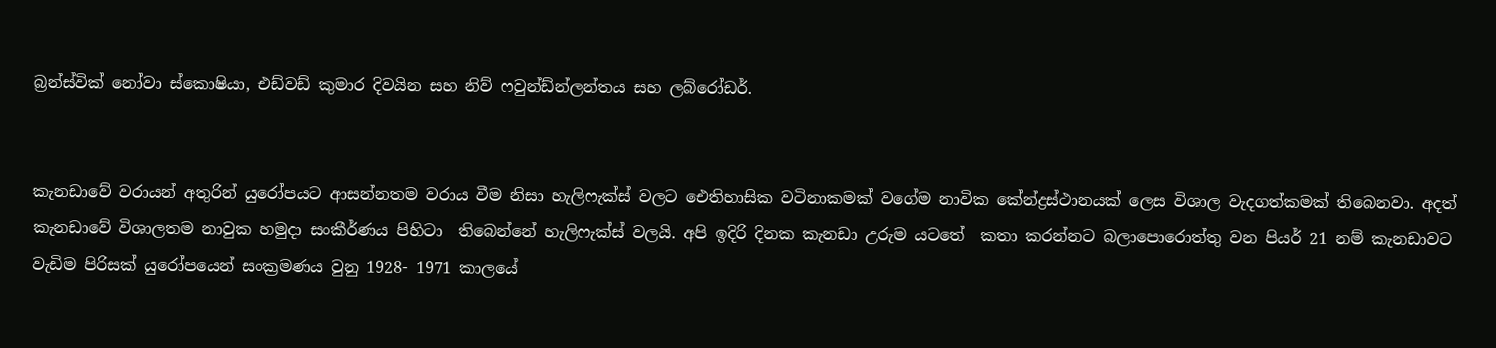බ්‍රන්ස්වික් නෝවා ස්කොෂියා, එඩ්වඩ් කුමාර දිවයින සහ නිව් ෆවුන්ඩ්න්ලන්තය සහ ලබ්රෝඩර්.


කැනඩාවේ වරායන් අතුරින් යුරෝපයට ආසන්නතම වරාය වීම නිසා හැලිෆැක්ස් වලට ඓතිහාසික වටිනාකමක් වගේම නාවික කේන්ද්‍රස්ථානයක් ලෙස විශාල වැදගත්කමක් තිබෙනවා. අදත් කැනඩාවේ විශාලතම නාවුක හමුදා සංකීර්ණය පිහිටා  තිබෙන්නේ හැලිෆැක්ස් වලයි. අපි ඉදිරි දිනක කැනඩා උරුම යටතේ  කතා කරන්නට බලාපොරොත්තු වන පියර් 21 නම් කැනඩාවට වැඩිම පිරිසක් යුරෝපයෙන් සංක්‍රමණය වුනු 1928- 1971 කාලයේ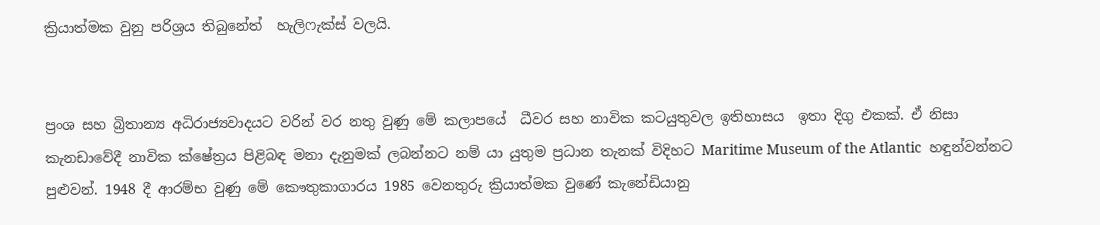ක්‍රියාත්මක වුනු පරිශ්‍රය තිබුනේත්  හැලිෆැක්ස් වලයි.


ප්‍රංශ සහ බ්‍රිතාන්‍ය අධිරාජ්‍යවාදයට වරින් වර නතු වුණු මේ කලාපයේ  ධීවර සහ නාවික කටයුතුවල ඉතිහාසය  ඉතා දිගු එකක්. ඒ නිසා කැනඩාවේදී නාවික ක්ෂේත්‍රය පිළිබඳ මනා දැනුමක් ලබන්නට නම් යා යුතුම ප්‍රධාන තැනක් විදිහට Maritime Museum of the Atlantic  හඳුන්වන්නට පුළුවන්. 1948 දී ආරම්භ වුණු මේ කෞතුකාගාරය 1985 වෙනතුරු ක්‍රියාත්මක වුණේ කැනේඩියානු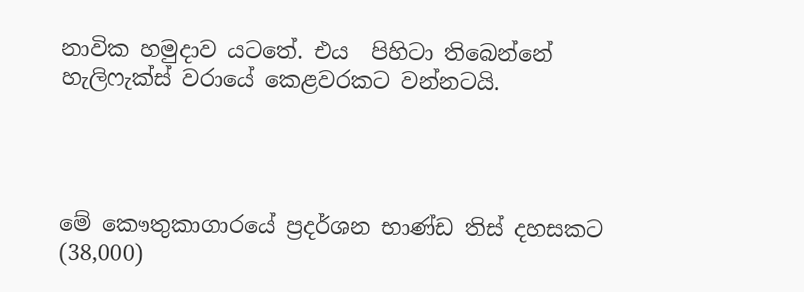නාවික හමුදාව යටතේ. එය  පිහිටා තිබෙන්නේ හැලිෆැක්ස් වරායේ කෙළවරකට වන්නටයි.




මේ කෞතුකාගාරයේ ප්‍රදර්ශන භාණ්ඩ තිස් දහසකට (38,000)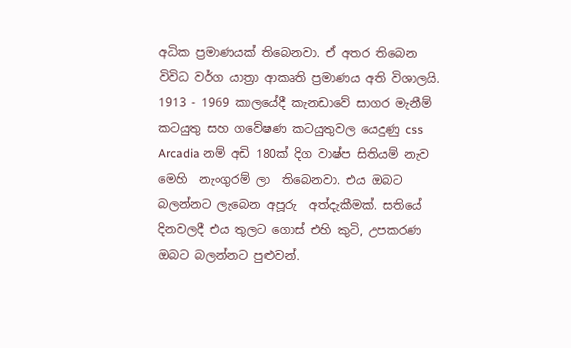අධික ප්‍රමාණයක් තිබෙනවා. ඒ අතර තිබෙන විවිධ වර්ග යාත්‍රා ආකෘති ප්‍රමාණය අති විශාලයි. 1913 - 1969 කාලයේදී කැනඩාවේ සාගර මැනීම් කටයුතු සහ ගවේෂණ කටයුතුවල යෙදුණු css Arcadia නම් අඩි 180ක් දිග වාෂ්ප සිතියම් නැව මෙහි  නැංගුරම් ලා  තිබෙනවා. එය ඔබට බලන්නට ලැබෙන අපූරු  අත්දැකීමක්. සතියේ දිනවලදී එය තුලට ගොස් එහි කුටි, උපකරණ ඔබට බලන්නට පුළුවන්.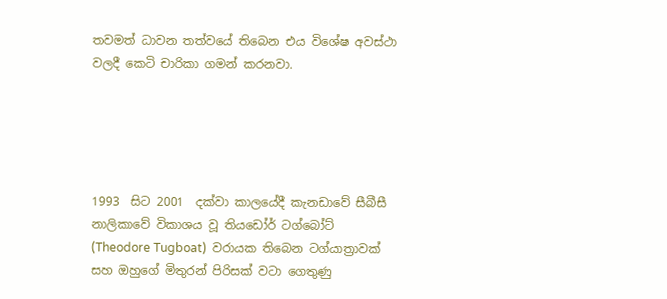තවමත් ධාවන තත්වයේ තිබෙන එය විශේෂ අවස්ථා වලදී කෙටි චාරිකා ගමන් කරනවා.





1993  සිට 2001  දක්වා කාලයේදී කැනඩාවේ සීබීසී නාලිකාවේ විකාශය වූ තියඩෝර් ටග්බෝට් (Theodore Tugboat)  වරායක තිබෙන ටග්යාත්‍රාවක් සහ ඔහුගේ මිතුරන් පිරිසක් වටා ගෙතුණු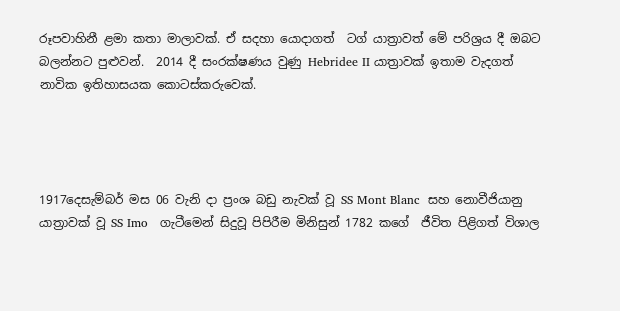රූපවාහිනී ළමා කතා මාලාවක්. ඒ සදහා යොදාගත්  ටග් යාත්‍රාවත් මේ පරිශ්‍රය දී ඔබට බලන්නට පුළුවන්.  2014 දී සංරක්ෂණය වුණු Hebridee II යාත්‍රාවක් ඉතාම වැදගත් නාවික ඉතිහාසයක කොටස්කරුවෙක්.




1917දෙසැම්බර් මස 06 වැනි දා ප්‍රංශ බඩු නැවක් වූ SS Mont Blanc  සහ නොවීජියානු යාත්‍රාවක් වූ SS Imo   ගැටීමෙන් සිදුවූ පිපිරීම මිනිසුන් 1782 කගේ  ජීවිත පිළිගත් විශාල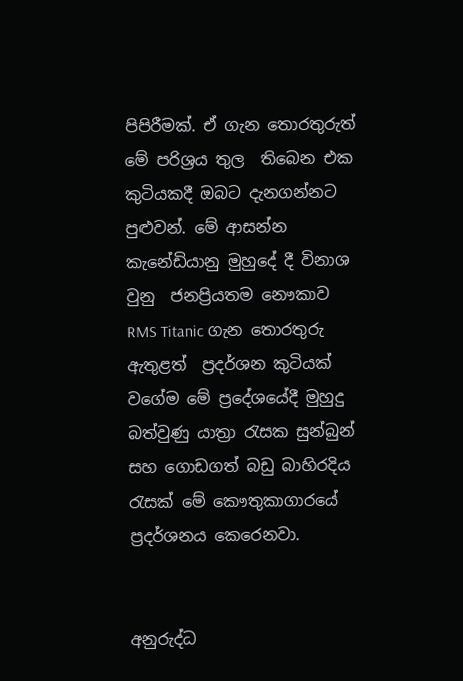පිපිරීමක්. ඒ ගැන තොරතුරුත් මේ පරිශ්‍රය තුල  තිබෙන එක කුටියකදී ඔබට දැනගන්නට පුළුවන්. මේ ආසන්න කැනේඩියානු මුහුදේ දී විනාශ වුනු  ජනප්‍රියතම නෞකාව RMS Titanic ගැන තොරතුරු ඇතුළත්  ප්‍රදර්ශන කුටියක් වගේම මේ ප්‍රදේශයේදී මුහුදු බත්වුණු යාත්‍රා රැසක සුන්බුන් සහ ගොඩගත් බඩු බාහිරදිය  රැසක් මේ කෞතුකාගාරයේ ප්‍රදර්ශනය කෙරෙනවා.


අනුරුද්ධ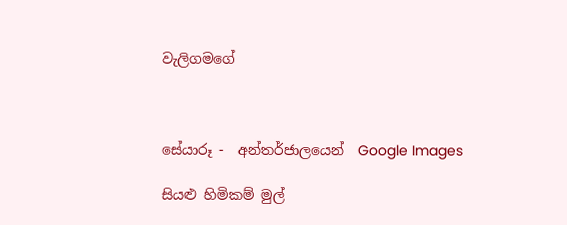වැලිගමගේ



සේයාරූ -  අන්තර්ජාලයෙන්  Google Images

සියළු හිමිකම් මුල්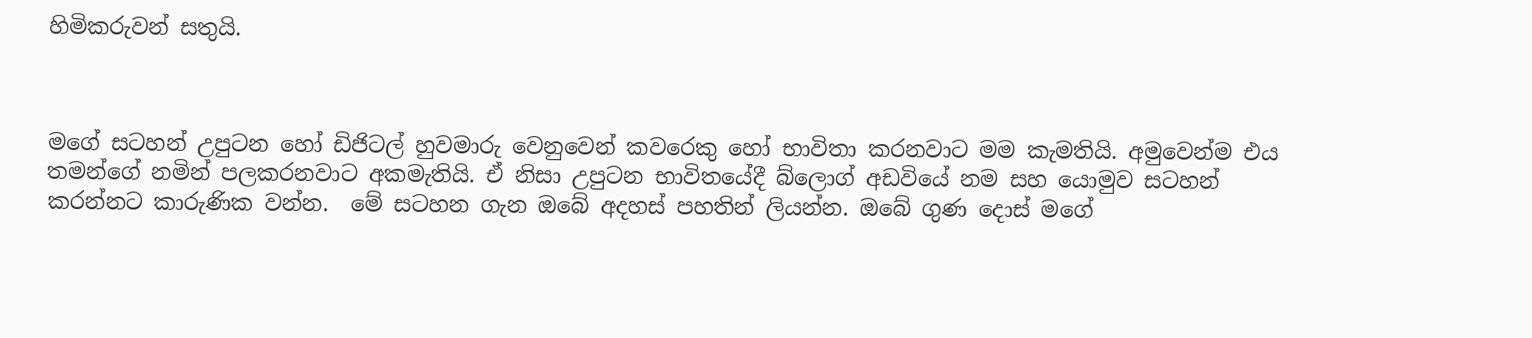හිමිකරුවන් සතුයි.



මගේ සටහන් උපුටන හෝ ඩිජිටල් හුවමාරු වෙනුවෙන් කවරෙකු හෝ භාවිතා කරනවාට මම කැමතියි. අමුවෙන්ම එය තමන්ගේ නමින් පලකරනවාට අකමැතියි. ඒ නිසා උපුටන භාවිතයේදී බ්ලොග් අඩවියේ නම සහ යොමුව සටහන් කරන්නට කාරුණික වන්න.  මේ සටහන ගැන ඔබේ අදහස් පහතින් ලියන්න. ඔබේ ගුණ දොස් මගේ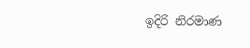ඉදිරි නිරමාණ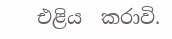එළිය  කරාවි.